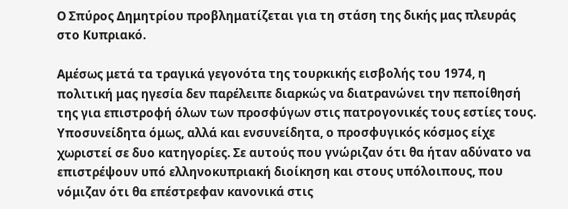Ο Σπύρος Δημητρίου προβληματίζεται για τη στάση της δικής μας πλευράς στο Κυπριακό.

Αμέσως μετά τα τραγικά γεγονότα της τουρκικής εισβολής του 1974, η πολιτική μας ηγεσία δεν παρέλειπε διαρκώς να διατρανώνει την πεποίθησή της για επιστροφή όλων των προσφύγων στις πατρογονικές τους εστίες τους.  Υποσυνείδητα όμως, αλλά και ενσυνείδητα, ο προσφυγικός κόσμος είχε χωριστεί σε δυο κατηγορίες. Σε αυτούς που γνώριζαν ότι θα ήταν αδύνατο να επιστρέψουν υπό ελληνοκυπριακή διοίκηση και στους υπόλοιπους, που νόμιζαν ότι θα επέστρεφαν κανονικά στις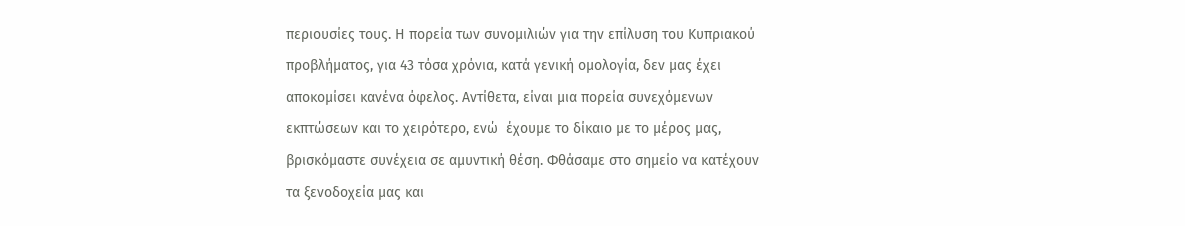περιουσίες τους. Η πορεία των συνομιλιών για την επίλυση του Κυπριακού προβλήματος, για 43 τόσα χρόνια, κατά γενική ομολογία, δεν μας έχει αποκομίσει κανένα όφελος. Αντίθετα, είναι μια πορεία συνεχόμενων εκπτώσεων και το χειρότερο, ενώ  έχουμε το δίκαιο με το μέρος μας, βρισκόμαστε συνέχεια σε αμυντική θέση. Φθάσαμε στο σημείο να κατέχουν τα ξενοδοχεία μας και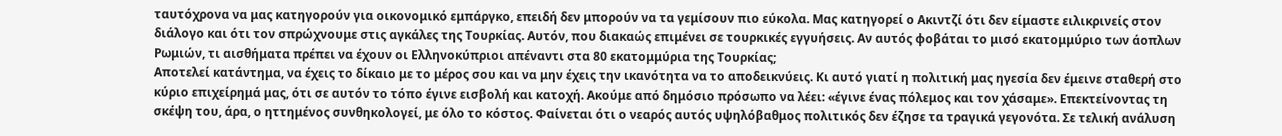ταυτόχρονα να μας κατηγορούν για οικονομικό εμπάργκο, επειδή δεν μπορούν να τα γεμίσουν πιο εύκολα. Μας κατηγορεί ο Ακιντζί ότι δεν είμαστε ειλικρινείς στον διάλογο και ότι τον σπρώχνουμε στις αγκάλες της Τουρκίας. Αυτόν, που διακαώς επιμένει σε τουρκικές εγγυήσεις. Αν αυτός φοβάται το μισό εκατομμύριο των άοπλων Ρωμιών, τι αισθήματα πρέπει να έχουν οι Ελληνοκύπριοι απέναντι στα 80 εκατομμύρια της Τουρκίας;
Αποτελεί κατάντημα, να έχεις το δίκαιο με το μέρος σου και να μην έχεις την ικανότητα να το αποδεικνύεις. Κι αυτό γιατί η πολιτική μας ηγεσία δεν έμεινε σταθερή στο κύριο επιχείρημά μας, ότι σε αυτόν το τόπο έγινε εισβολή και κατοχή. Ακούμε από δημόσιο πρόσωπο να λέει: «έγινε ένας πόλεμος και τον χάσαμε». Επεκτείνοντας τη σκέψη του, άρα, ο ηττημένος συνθηκολογεί, με όλο το κόστος. Φαίνεται ότι ο νεαρός αυτός υψηλόβαθμος πολιτικός δεν έζησε τα τραγικά γεγονότα. Σε τελική ανάλυση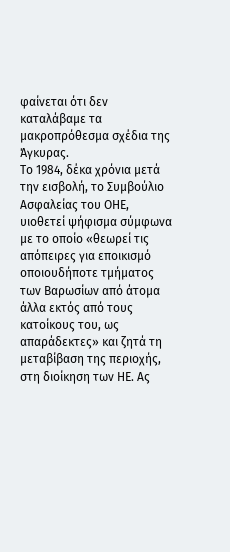φαίνεται ότι δεν καταλάβαμε τα μακροπρόθεσμα σχέδια της Άγκυρας.
Το 1984, δέκα χρόνια μετά την εισβολή, το Συμβούλιο Ασφαλείας του ΟΗΕ, υιοθετεί ψήφισμα σύμφωνα με το οποίο «θεωρεί τις απόπειρες για εποικισμό οποιουδήποτε τμήματος των Βαρωσίων από άτομα άλλα εκτός από τους κατοίκους του, ως απαράδεκτες» και ζητά τη μεταβίβαση της περιοχής, στη διοίκηση των ΗΕ. Ας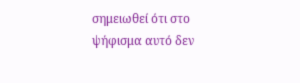σημειωθεί ότι στο ψήφισμα αυτό δεν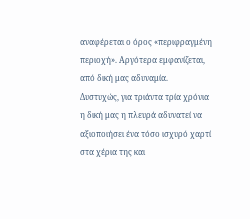αναφέρεται ο όρος «περιφραγμένη περιοχή». Αργότερα εμφανίζεται, από δική μας αδυναμία.
Δυστυχώς, για τριάντα τρία χρόνια η δική μας η πλευρά αδυνατεί να αξιοποιήσει ένα τόσο ισχυρό χαρτί στα χέρια της και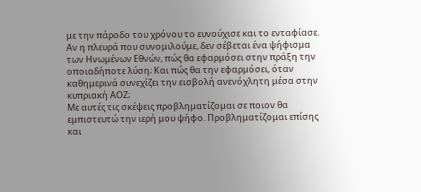με την πάροδο του χρόνου το ευνούχισε και το ενταφίασε. Αν η πλευρά που συνομιλούμε, δεν σέβεται ένα ψήφισμα των Ηνωμένων Εθνών, πώς θα εφαρμόσει στην πράξη την οποιαδήποτε λύση; Και πώς θα την εφαρμόσει, όταν καθημερινά συνεχίζει την εισβολή ανενόχλητη μέσα στην κυπριακή ΑΟΖ;
Με αυτές τις σκέψεις προβληματίζομαι σε ποιον θα εμπιστευτώ την ιερή μου ψήφο. Προβληματίζομαι επίσης και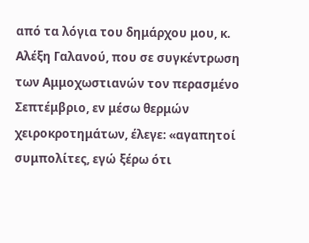από τα λόγια του δημάρχου μου, κ. Αλέξη Γαλανού, που σε συγκέντρωση των Αμμοχωστιανών τον περασμένο  Σεπτέμβριο, εν μέσω θερμών χειροκροτημάτων, έλεγε: «αγαπητοί συμπολίτες, εγώ ξέρω ότι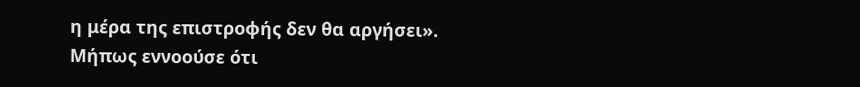η μέρα της επιστροφής δεν θα αργήσει».
Μήπως εννοούσε ότι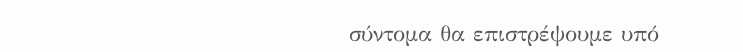σύντομα θα επιστρέψουμε υπό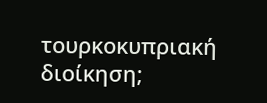τουρκοκυπριακή διοίκηση;